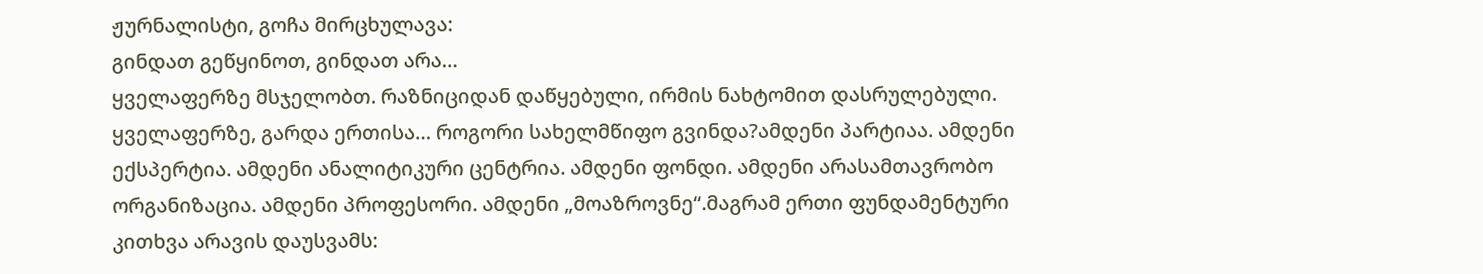ჟურნალისტი, გოჩა მირცხულავა:
გინდათ გეწყინოთ, გინდათ არა…
ყველაფერზე მსჯელობთ. რაზნიციდან დაწყებული, ირმის ნახტომით დასრულებული. ყველაფერზე, გარდა ერთისა… როგორი სახელმწიფო გვინდა?ამდენი პარტიაა. ამდენი ექსპერტია. ამდენი ანალიტიკური ცენტრია. ამდენი ფონდი. ამდენი არასამთავრობო ორგანიზაცია. ამდენი პროფესორი. ამდენი „მოაზროვნე“.მაგრამ ერთი ფუნდამენტური კითხვა არავის დაუსვამს: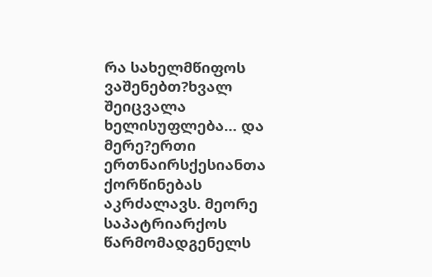რა სახელმწიფოს ვაშენებთ?ხვალ შეიცვალა ხელისუფლება… და მერე?ერთი ერთნაირსქესიანთა ქორწინებას აკრძალავს. მეორე საპატრიარქოს წარმომადგენელს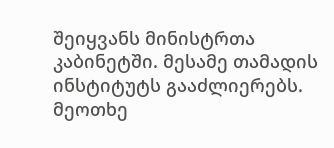შეიყვანს მინისტრთა კაბინეტში. მესამე თამადის ინსტიტუტს გააძლიერებს. მეოთხე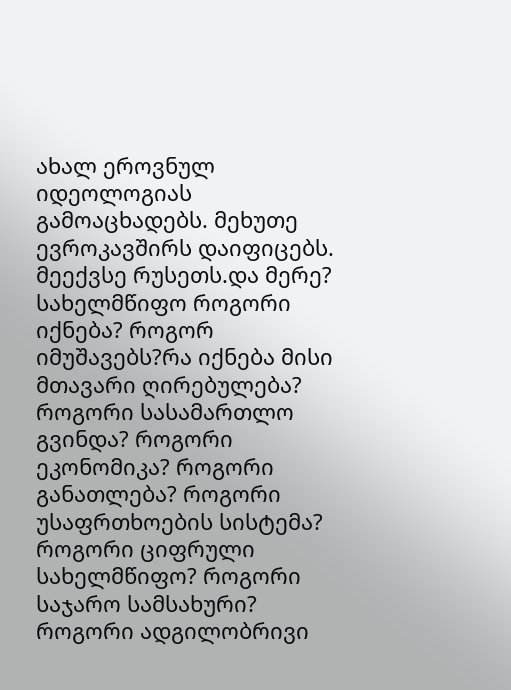ახალ ეროვნულ იდეოლოგიას გამოაცხადებს. მეხუთე ევროკავშირს დაიფიცებს. მეექვსე რუსეთს.და მერე? სახელმწიფო როგორი იქნება? როგორ იმუშავებს?რა იქნება მისი მთავარი ღირებულება? როგორი სასამართლო გვინდა? როგორი ეკონომიკა? როგორი განათლება? როგორი უსაფრთხოების სისტემა? როგორი ციფრული სახელმწიფო? როგორი საჯარო სამსახური? როგორი ადგილობრივი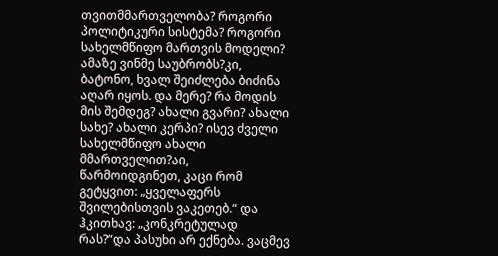თვითმმართველობა? როგორი პოლიტიკური სისტემა? როგორი სახელმწიფო მართვის მოდელი? ამაზე ვინმე საუბრობს?კი, ბატონო, ხვალ შეიძლება ბიძინა აღარ იყოს. და მერე? რა მოდის მის შემდეგ? ახალი გვარი? ახალი სახე? ახალი კერპი? ისევ ძველი სახელმწიფო ახალი მმართველით?აი, წარმოიდგინეთ, კაცი რომ გეტყვით: „ყველაფერს შვილებისთვის ვაკეთებ.“ და ჰკითხავ: „კონკრეტულად რას?“და პასუხი არ ექნება. ვაცმევ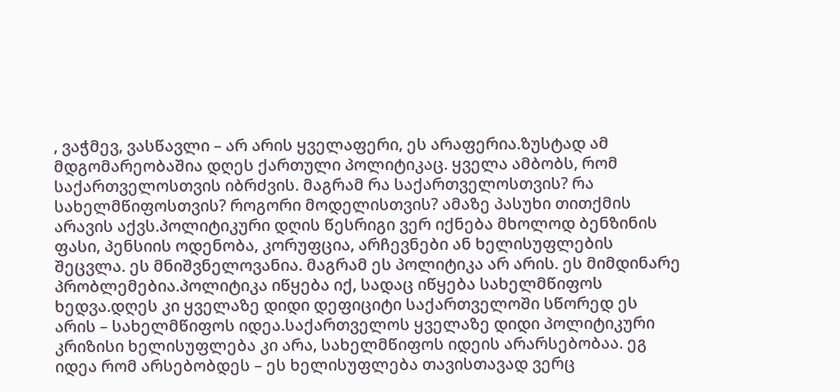, ვაჭმევ, ვასწავლი – არ არის ყველაფერი, ეს არაფერია.ზუსტად ამ მდგომარეობაშია დღეს ქართული პოლიტიკაც. ყველა ამბობს, რომ საქართველოსთვის იბრძვის. მაგრამ რა საქართველოსთვის? რა სახელმწიფოსთვის? როგორი მოდელისთვის? ამაზე პასუხი თითქმის არავის აქვს.პოლიტიკური დღის წესრიგი ვერ იქნება მხოლოდ ბენზინის ფასი, პენსიის ოდენობა, კორუფცია, არჩევნები ან ხელისუფლების შეცვლა. ეს მნიშვნელოვანია. მაგრამ ეს პოლიტიკა არ არის. ეს მიმდინარე პრობლემებია.პოლიტიკა იწყება იქ, სადაც იწყება სახელმწიფოს ხედვა.დღეს კი ყველაზე დიდი დეფიციტი საქართველოში სწორედ ეს არის – სახელმწიფოს იდეა.საქართველოს ყველაზე დიდი პოლიტიკური კრიზისი ხელისუფლება კი არა, სახელმწიფოს იდეის არარსებობაა. ეგ იდეა რომ არსებობდეს – ეს ხელისუფლება თავისთავად ვერც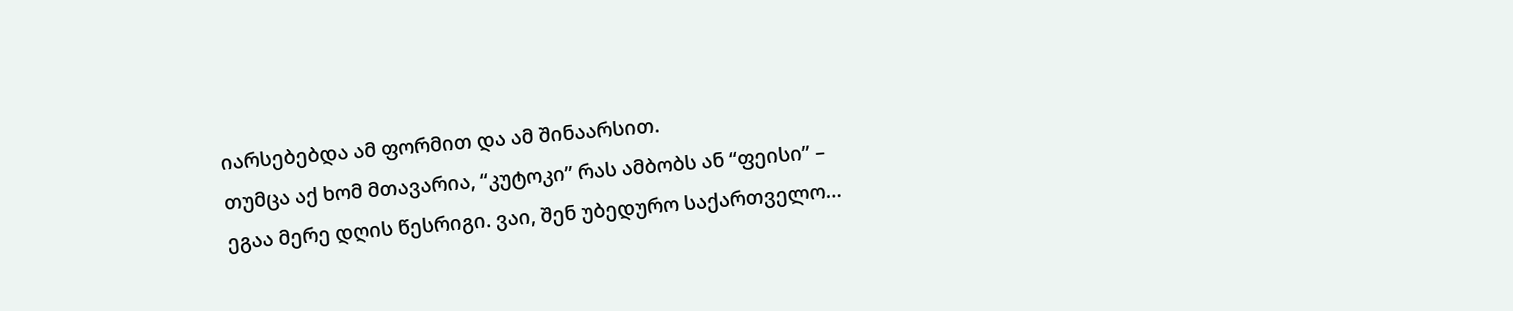იარსებებდა ამ ფორმით და ამ შინაარსით.
თუმცა აქ ხომ მთავარია, “კუტოკი” რას ამბობს ან “ფეისი” – ეგაა მერე დღის წესრიგი. ვაი, შენ უბედურო საქართველო…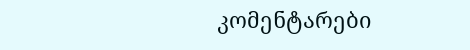კომენტარები